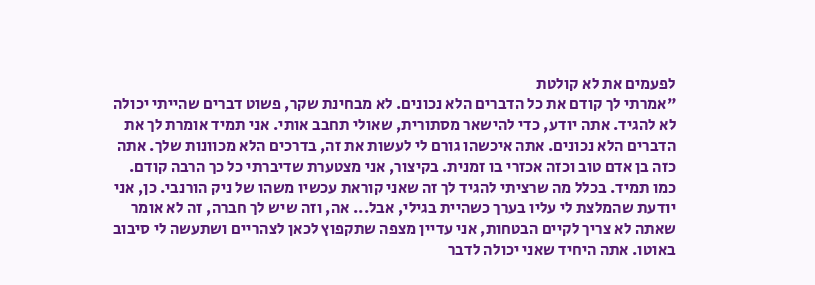לפעמים את לא קולטת
"אמרתי לך קודם את כל הדברים הלא נכונים. לא מבחינת שקר, פשוט דברים שהייתי יכולה לא להגיד. אתה יודע, כדי להישאר מסתורית, שאולי תחבב אותי. אני תמיד אומרת לך את הדברים הלא נכונים. אתה איכשהו גורם לי לעשות את זה, בדרכים הלא מכוונות שלך. אתה כזה בן אדם טוב וכזה אכזרי בו זמנית. בקיצור, אני מצטערת שדיברתי כל כך הרבה קודם. כמו תמיד. בכלל מה שרציתי להגיד לך זה שאני קוראת עכשיו משהו של ניק הורנבי. כן, אני יודעת שהמלצת לי עליו בערך כשהיית בגילי, אבל... אה, וזה שיש לך חברה, זה לא אומר שאתה לא צריך לקיים הבטחות, אני עדיין מצפה שתקפוץ לכאן לצהריים ושתעשה לי סיבוב באוטו. אתה היחיד שאני יכולה לדבר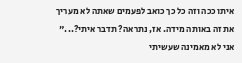איתו ככה וזה כל כך כואב לפעמים שאתה לא מעריך את זה באותה מידה. אז, נתראה? תדבר איתי?..." אני לא מאמינה שעשיתי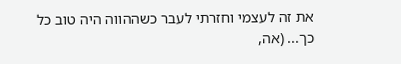את זה לעצמי וחזרתי לעבר כשההווה היה טוב כל כך... (אה,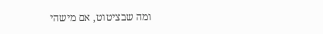ומה שבציטוט, אם מישהי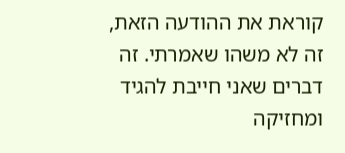קוראת את ההודעה הזאת, זה לא משהו שאמרתי. זה דברים שאני חייבת להגיד ומחזיקה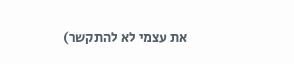את עצמי לא להתקשר)